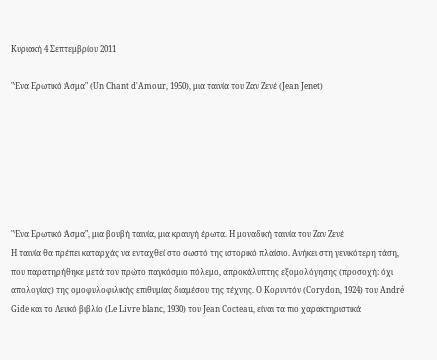Κυριακή 4 Σεπτεμβρίου 2011

"Ένα Ερωτικό Άσμα" (Un Chant d'Amour, 1950), μια ταινία του Ζαν Ζενέ (Jean Jenet)







"Ένα Ερωτικό Άσμα", μια βουβή ταινία, μια κραυγή έρωτα. Η μοναδική ταινία του Ζαν Ζενέ
Η ταινία θα πρέπει καταρχάς να ενταχθεί στο σωστό της ιστορικό πλαίσιο. Ανήκει στη γενικότερη τάση, που παρατηρήθηκε μετά τον πρώτο παγκόσμιο πόλεμο, απροκάλυπτης εξομολόγησης (προσοχή: όχι απολογίας) της ομοφυλοφιλικής επιθυμίας διαμέσου της τέχνης. Ο Κορυντόν (Corydon, 1924) του André Gide και το Λευκό βιβλίο (Le Livre blanc, 1930) του Jean Cocteau, είναι τα πιο χαρακτηριστικά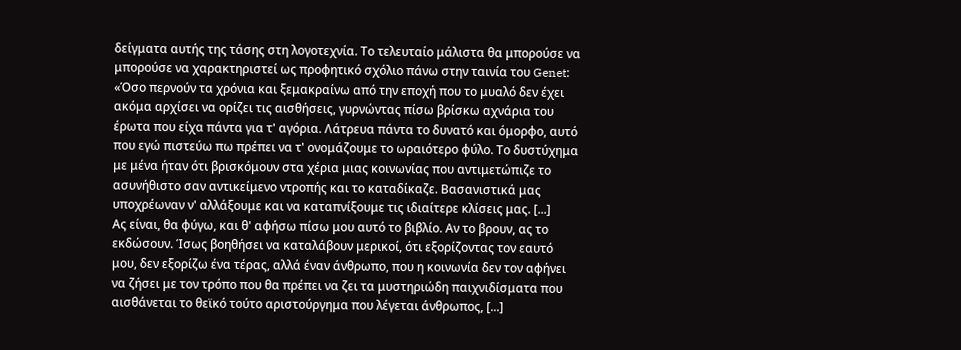δείγματα αυτής της τάσης στη λογοτεχνία. Το τελευταίο μάλιστα θα μπορούσε να μπορούσε να χαρακτηριστεί ως προφητικό σχόλιο πάνω στην ταινία του Genet: «Όσο περνούν τα χρόνια και ξεμακραίνω από την εποχή που το μυαλό δεν έχει ακόμα αρχίσει να ορίζει τις αισθήσεις, γυρνώντας πίσω βρίσκω αχνάρια του έρωτα που είχα πάντα για τ' αγόρια. Λάτρευα πάντα το δυνατό και όμορφο, αυτό που εγώ πιστεύω πω πρέπει να τ' ονομάζουμε το ωραιότερο φύλο. Το δυστύχημα με μένα ήταν ότι βρισκόμουν στα χέρια μιας κοινωνίας που αντιμετώπιζε το ασυνήθιστο σαν αντικείμενο ντροπής και το καταδίκαζε. Βασανιστικά μας υποχρέωναν ν' αλλάξουμε και να καταπνίξουμε τις ιδιαίτερε κλίσεις μας. [...]
Ας είναι, θα φύγω, και θ' αφήσω πίσω μου αυτό το βιβλίο. Αν το βρουν, ας το εκδώσουν. Ίσως βοηθήσει να καταλάβουν μερικοί, ότι εξορίζοντας τον εαυτό μου, δεν εξορίζω ένα τέρας, αλλά έναν άνθρωπο, που η κοινωνία δεν τον αφήνει να ζήσει με τον τρόπο που θα πρέπει να ζει τα μυστηριώδη παιχνιδίσματα που αισθάνεται το θεϊκό τούτο αριστούργημα που λέγεται άνθρωπος, [...]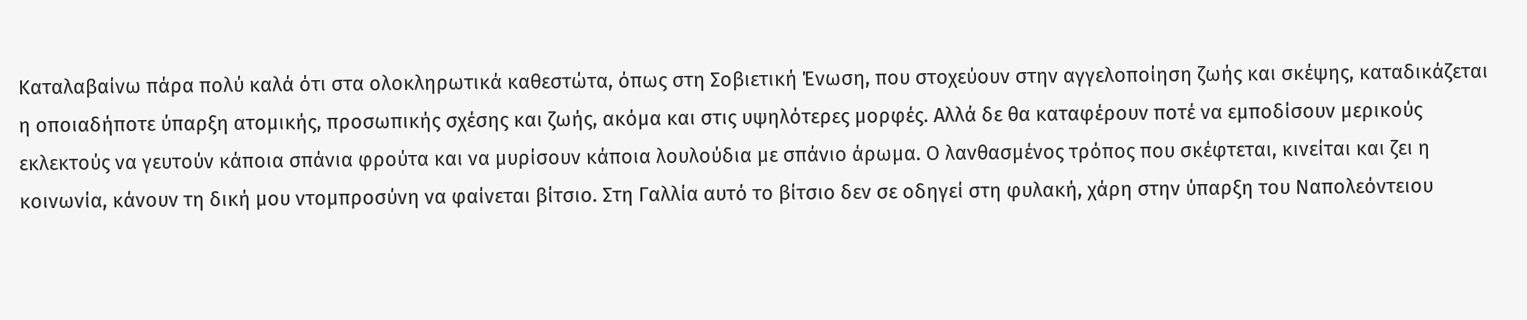Καταλαβαίνω πάρα πολύ καλά ότι στα ολοκληρωτικά καθεστώτα, όπως στη Σοβιετική Ένωση, που στοχεύουν στην αγγελοποίηση ζωής και σκέψης, καταδικάζεται η οποιαδήποτε ύπαρξη ατομικής, προσωπικής σχέσης και ζωής, ακόμα και στις υψηλότερες μορφές. Αλλά δε θα καταφέρουν ποτέ να εμποδίσουν μερικούς εκλεκτούς να γευτούν κάποια σπάνια φρούτα και να μυρίσουν κάποια λουλούδια με σπάνιο άρωμα. Ο λανθασμένος τρόπος που σκέφτεται, κινείται και ζει η κοινωνία, κάνουν τη δική μου ντομπροσύνη να φαίνεται βίτσιο. Στη Γαλλία αυτό το βίτσιο δεν σε οδηγεί στη φυλακή, χάρη στην ύπαρξη του Ναπολεόντειου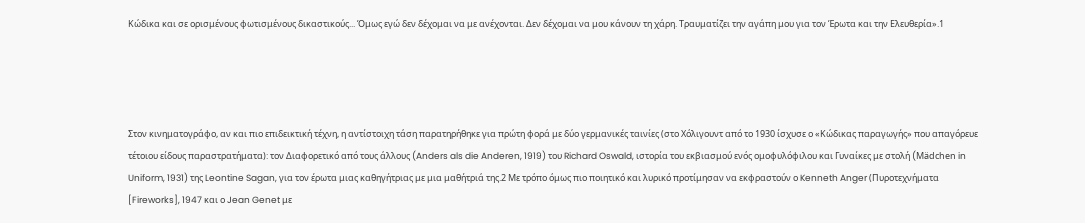Κώδικα και σε ορισμένους φωτισμένους δικαστικούς... Όμως εγώ δεν δέχομαι να με ανέχονται. Δεν δέχομαι να μου κάνουν τη χάρη. Τραυματίζει την αγάπη μου για τον Έρωτα και την Ελευθερία».1




Στον κινηματογράφο, αν και πιο επιδεικτική τέχνη, η αντίστοιχη τάση παρατηρήθηκε για πρώτη φορά με δύο γερμανικές ταινίες (στο Χόλιγουντ από το 1930 ίσχυσε ο «Κώδικας παραγωγής» που απαγόρευε τέτοιου είδους παραστρατήματα): τον Διαφορετικό από τους άλλους (Anders als die Anderen, 1919) του Richard Oswald, ιστορία του εκβιασμού ενός ομοφυλόφιλου και Γυναίκες με στολή (Mädchen in Uniform, 1931) της Leontine Sagan, για τον έρωτα μιας καθηγήτριας με μια μαθήτριά της.2 Με τρόπο όμως πιο ποιητικό και λυρικό προτίμησαν να εκφραστούν ο Kenneth Anger (Πυροτεχνήματα [Fireworks], 1947 και ο Jean Genet με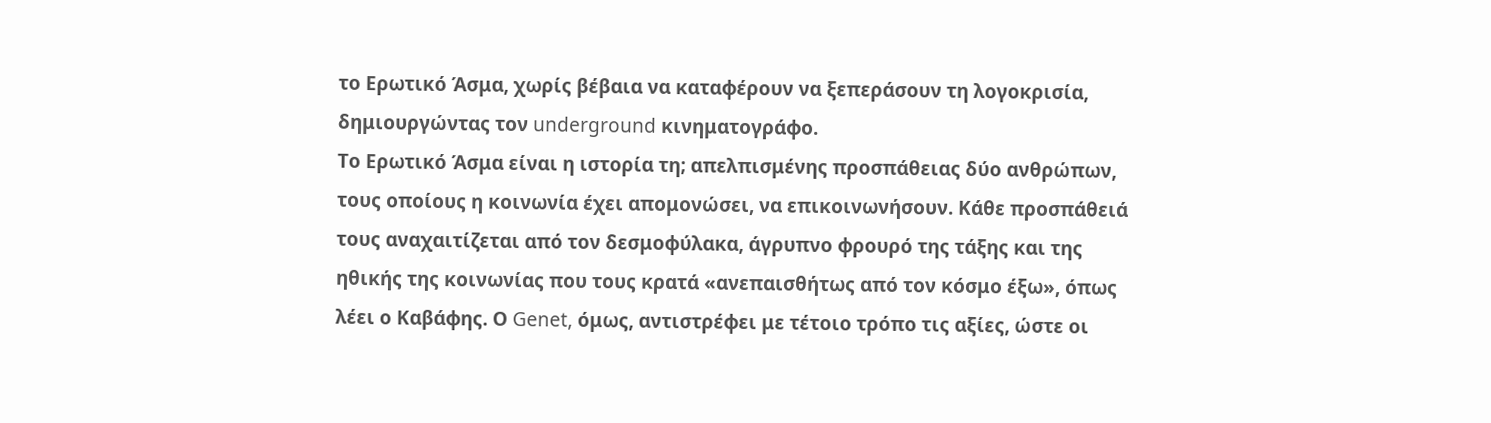το Ερωτικό Άσμα, χωρίς βέβαια να καταφέρουν να ξεπεράσουν τη λογοκρισία, δημιουργώντας τον underground κινηματογράφο.
Το Ερωτικό Άσμα είναι η ιστορία τη; απελπισμένης προσπάθειας δύο ανθρώπων, τους οποίους η κοινωνία έχει απομονώσει, να επικοινωνήσουν. Κάθε προσπάθειά τους αναχαιτίζεται από τον δεσμοφύλακα, άγρυπνο φρουρό της τάξης και της ηθικής της κοινωνίας που τους κρατά «ανεπαισθήτως από τον κόσμο έξω», όπως λέει ο Καβάφης. Ο Genet, όμως, αντιστρέφει με τέτοιο τρόπο τις αξίες, ώστε οι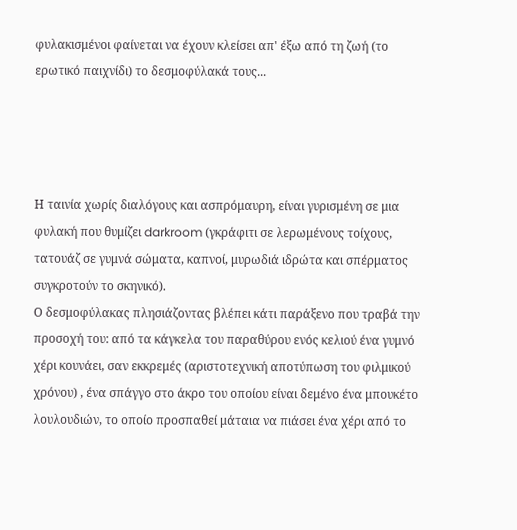φυλακισμένοι φαίνεται να έχουν κλείσει απ' έξω από τη ζωή (το ερωτικό παιχνίδι) το δεσμοφύλακά τους...




Η ταινία χωρίς διαλόγους και ασπρόμαυρη, είναι γυρισμένη σε μια φυλακή που θυμίζει darkroom (γκράφιτι σε λερωμένους τοίχους, τατουάζ σε γυμνά σώματα, καπνοί, μυρωδιά ιδρώτα και σπέρματος συγκροτούν το σκηνικό).
Ο δεσμοφύλακας πλησιάζοντας βλέπει κάτι παράξενο που τραβά την προσοχή του: από τα κάγκελα του παραθύρου ενός κελιού ένα γυμνό χέρι κουνάει, σαν εκκρεμές (αριστοτεχνική αποτύπωση του φιλμικού χρόνου) , ένα σπάγγο στο άκρο του οποίου είναι δεμένο ένα μπουκέτο λουλουδιών, το οποίο προσπαθεί μάταια να πιάσει ένα χέρι από το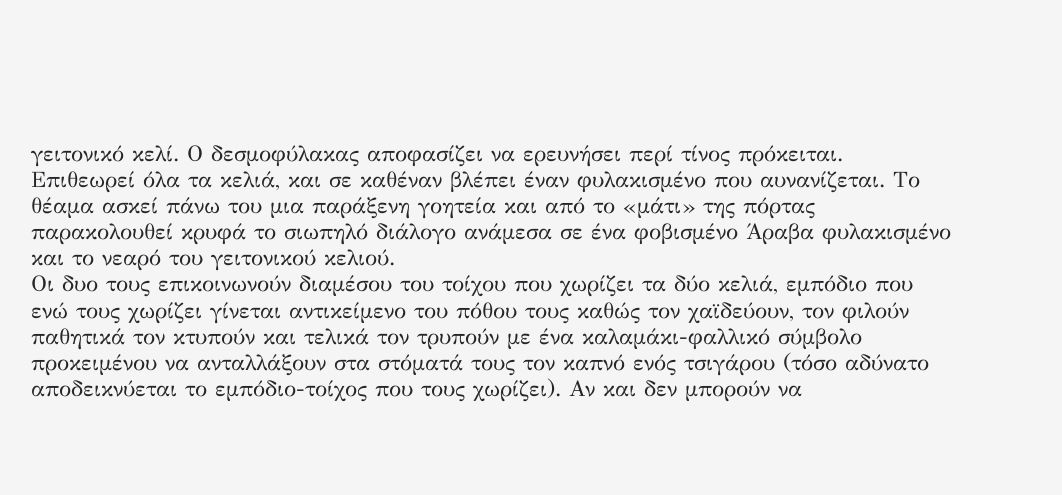γειτονικό κελί. Ο δεσμοφύλακας αποφασίζει να ερευνήσει περί τίνος πρόκειται. Επιθεωρεί όλα τα κελιά, και σε καθέναν βλέπει έναν φυλακισμένο που αυνανίζεται. Το θέαμα ασκεί πάνω του μια παράξενη γοητεία και από το «μάτι» της πόρτας παρακολουθεί κρυφά το σιωπηλό διάλογο ανάμεσα σε ένα φοβισμένο Άραβα φυλακισμένο και το νεαρό του γειτονικού κελιού.
Οι δυο τους επικοινωνούν διαμέσου του τοίχου που χωρίζει τα δύο κελιά, εμπόδιο που ενώ τους χωρίζει γίνεται αντικείμενο του πόθου τους καθώς τον χαϊδεύουν, τον φιλούν παθητικά τον κτυπούν και τελικά τον τρυπούν με ένα καλαμάκι-φαλλικό σύμβολο προκειμένου να ανταλλάξουν στα στόματά τους τον καπνό ενός τσιγάρου (τόσο αδύνατο αποδεικνύεται το εμπόδιο-τοίχος που τους χωρίζει). Αν και δεν μπορούν να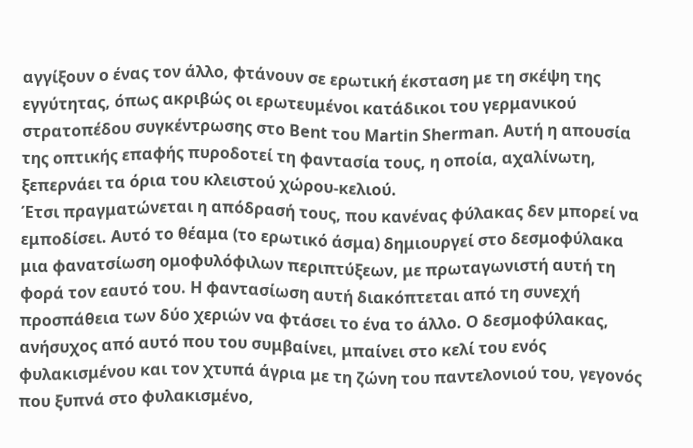αγγίξουν ο ένας τον άλλο, φτάνουν σε ερωτική έκσταση με τη σκέψη της εγγύτητας, όπως ακριβώς οι ερωτευμένοι κατάδικοι του γερμανικού στρατοπέδου συγκέντρωσης στο Bent του Martin Sherman. Αυτή η απουσία της οπτικής επαφής πυροδοτεί τη φαντασία τους, η οποία, αχαλίνωτη, ξεπερνάει τα όρια του κλειστού χώρου-κελιού.
Έτσι πραγματώνεται η απόδρασή τους, που κανένας φύλακας δεν μπορεί να εμποδίσει. Αυτό το θέαμα (το ερωτικό άσμα) δημιουργεί στο δεσμοφύλακα μια φανατσίωση ομοφυλόφιλων περιπτύξεων, με πρωταγωνιστή αυτή τη φορά τον εαυτό του. Η φαντασίωση αυτή διακόπτεται από τη συνεχή προσπάθεια των δύο χεριών να φτάσει το ένα το άλλο. Ο δεσμοφύλακας, ανήσυχος από αυτό που του συμβαίνει, μπαίνει στο κελί του ενός φυλακισμένου και τον χτυπά άγρια με τη ζώνη του παντελονιού του, γεγονός που ξυπνά στο φυλακισμένο,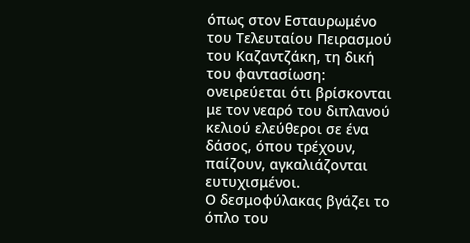όπως στον Εσταυρωμένο του Τελευταίου Πειρασμού του Καζαντζάκη, τη δική του φαντασίωση: ονειρεύεται ότι βρίσκονται με τον νεαρό του διπλανού κελιού ελεύθεροι σε ένα δάσος, όπου τρέχουν, παίζουν, αγκαλιάζονται ευτυχισμένοι.
Ο δεσμοφύλακας βγάζει το όπλο του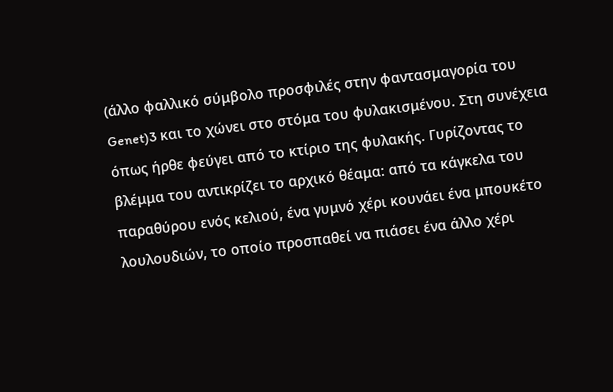(άλλο φαλλικό σύμβολο προσφιλές στην φαντασμαγορία του Genet)3 και το χώνει στο στόμα του φυλακισμένου. Στη συνέχεια όπως ήρθε φεύγει από το κτίριο της φυλακής. Γυρίζοντας το βλέμμα του αντικρίζει το αρχικό θέαμα: από τα κάγκελα του παραθύρου ενός κελιού, ένα γυμνό χέρι κουνάει ένα μπουκέτο λουλουδιών, το οποίο προσπαθεί να πιάσει ένα άλλο χέρι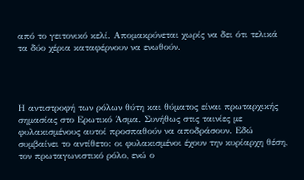από το γειτονικό κελί. Απομακρύνεται χωρίς να δει ότι τελικά τα δύο χέρια καταφέρνουν να ενωθούν.




Η αντιστροφή των ρόλων θύτη και θύματος είναι πρωταρχικής σημασίας στο Ερωτικό Άσμα. Συνήθως στις ταινίες με φυλακισμένους αυτοί προσπαθούν να αποδράσουν. Εδώ συμβαίνει το αντίθετο: οι φυλακισμένοι έχουν την κυρίαρχη θέση, τον πρωταγωνιστικό ρόλο, ενώ ο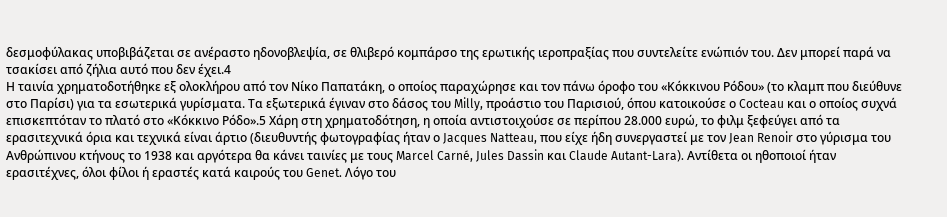δεσμοφύλακας υποβιβάζεται σε ανέραστο ηδονοβλεψία, σε θλιβερό κομπάρσο της ερωτικής ιεροπραξίας που συντελείτε ενώπιόν του. Δεν μπορεί παρά να τσακίσει από ζήλια αυτό που δεν έχει.4
Η ταινία χρηματοδοτήθηκε εξ ολοκλήρου από τον Νίκο Παπατάκη, ο οποίος παραχώρησε και τον πάνω όροφο του «Κόκκινου Ρόδου» (το κλαμπ που διεύθυνε στο Παρίσι) για τα εσωτερικά γυρίσματα. Τα εξωτερικά έγιναν στο δάσος του Milly, προάστιο του Παρισιού, όπου κατοικούσε ο Cocteau και ο οποίος συχνά επισκεπτόταν το πλατό στο «Κόκκινο Ρόδο».5 Χάρη στη χρηματοδότηση, η οποία αντιστοιχούσε σε περίπου 28.000 ευρώ, το φιλμ ξεφεύγει από τα ερασιτεχνικά όρια και τεχνικά είναι άρτιο (διευθυντής φωτογραφίας ήταν ο Jacques Natteau, που είχε ήδη συνεργαστεί με τον Jean Renoir στο γύρισμα του Ανθρώπινου κτήνους το 1938 και αργότερα θα κάνει ταινίες με τους Marcel Carné, Jules Dassin και Claude Autant-Lara). Αντίθετα οι ηθοποιοί ήταν ερασιτέχνες, όλοι φίλοι ή εραστές κατά καιρούς του Genet. Λόγο του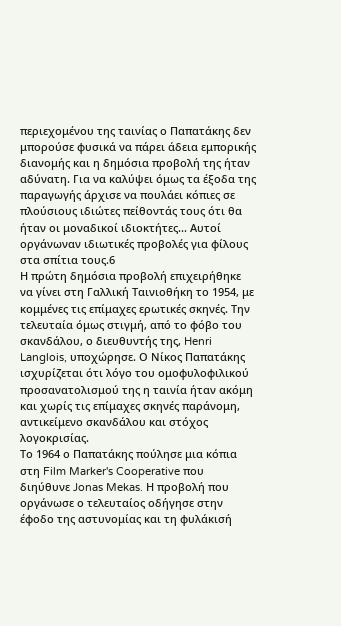περιεχομένου της ταινίας ο Παπατάκης δεν μπορούσε φυσικά να πάρει άδεια εμπορικής διανομής και η δημόσια προβολή της ήταν αδύνατη. Για να καλύψει όμως τα έξοδα της παραγωγής άρχισε να πουλάει κόπιες σε πλούσιους ιδιώτες πείθοντάς τους ότι θα ήταν οι μοναδικοί ιδιοκτήτες... Αυτοί οργάνωναν ιδιωτικές προβολές για φίλους στα σπίτια τους.6
Η πρώτη δημόσια προβολή επιχειρήθηκε να γίνει στη Γαλλική Ταινιοθήκη το 1954, με κομμένες τις επίμαχες ερωτικές σκηνές. Την τελευταία όμως στιγμή, από το φόβο του σκανδάλου, ο διευθυντής της, Henri Langlois, υποχώρησε. Ο Νίκος Παπατάκης ισχυρίζεται ότι λόγο του ομοφυλοφιλικού προσανατολισμού της η ταινία ήταν ακόμη και χωρίς τις επίμαχες σκηνές παράνομη, αντικείμενο σκανδάλου και στόχος λογοκρισίας.
Το 1964 ο Παπατάκης πούλησε μια κόπια στη Film Marker's Cooperative που διηύθυνε Jonas Mekas. Η προβολή που οργάνωσε ο τελευταίος οδήγησε στην έφοδο της αστυνομίας και τη φυλάκισή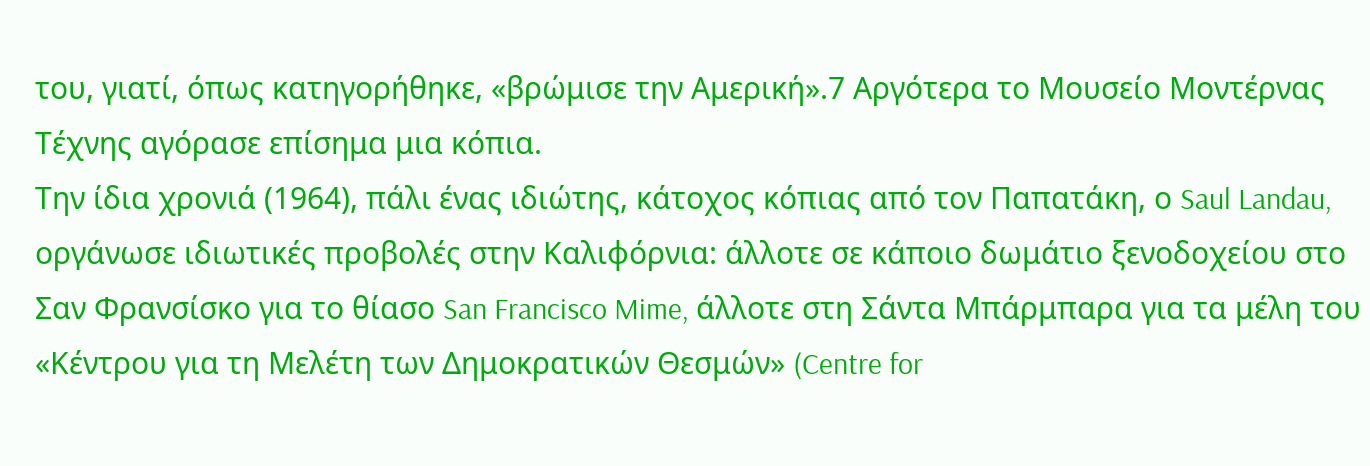του, γιατί, όπως κατηγορήθηκε, «βρώμισε την Αμερική».7 Αργότερα το Μουσείο Μοντέρνας Τέχνης αγόρασε επίσημα μια κόπια.
Την ίδια χρονιά (1964), πάλι ένας ιδιώτης, κάτοχος κόπιας από τον Παπατάκη, ο Saul Landau, οργάνωσε ιδιωτικές προβολές στην Καλιφόρνια: άλλοτε σε κάποιο δωμάτιο ξενοδοχείου στο Σαν Φρανσίσκο για το θίασο San Francisco Mime, άλλοτε στη Σάντα Μπάρμπαρα για τα μέλη του «Κέντρου για τη Μελέτη των Δημοκρατικών Θεσμών» (Centre for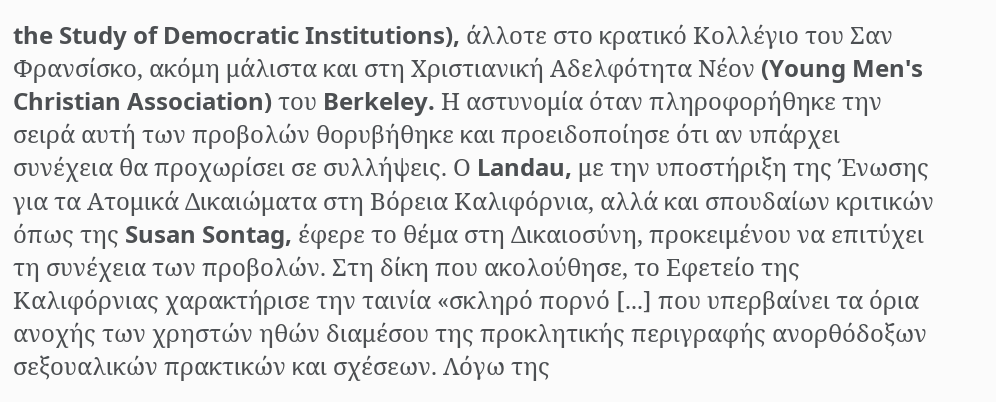the Study of Democratic Institutions), άλλοτε στο κρατικό Κολλέγιο του Σαν Φρανσίσκο, ακόμη μάλιστα και στη Χριστιανική Αδελφότητα Νέον (Young Men's Christian Association) του Berkeley. Η αστυνομία όταν πληροφορήθηκε την σειρά αυτή των προβολών θορυβήθηκε και προειδοποίησε ότι αν υπάρχει συνέχεια θα προχωρίσει σε συλλήψεις. Ο Landau, με την υποστήριξη της Ένωσης για τα Ατομικά Δικαιώματα στη Βόρεια Καλιφόρνια, αλλά και σπουδαίων κριτικών όπως της Susan Sontag, έφερε το θέμα στη Δικαιοσύνη, προκειμένου να επιτύχει τη συνέχεια των προβολών. Στη δίκη που ακολούθησε, το Εφετείο της Καλιφόρνιας χαρακτήρισε την ταινία «σκληρό πορνό [...] που υπερβαίνει τα όρια ανοχής των χρηστών ηθών διαμέσου της προκλητικής περιγραφής ανορθόδοξων σεξουαλικών πρακτικών και σχέσεων. Λόγω της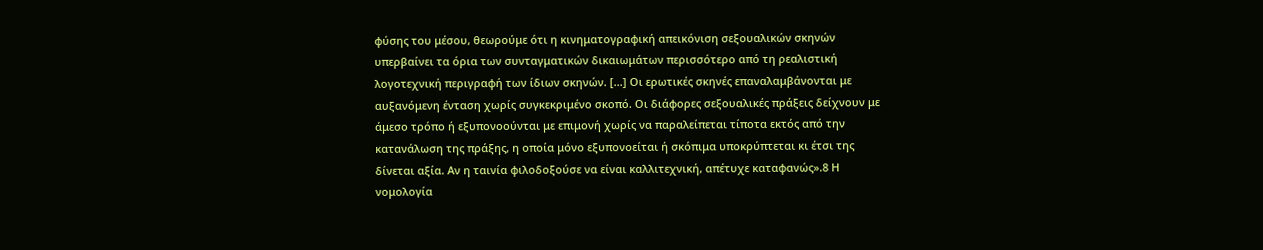φύσης του μέσου, θεωρούμε ότι η κινηματογραφική απεικόνιση σεξουαλικών σκηνών υπερβαίνει τα όρια των συνταγματικών δικαιωμάτων περισσότερο από τη ρεαλιστική λογοτεχνική περιγραφή των ίδιων σκηνών. [...] Οι ερωτικές σκηνές επαναλαμβάνονται με αυξανόμενη ένταση χωρίς συγκεκριμένο σκοπό. Οι διάφορες σεξουαλικές πράξεις δείχνουν με άμεσο τρόπο ή εξυπονοούνται με επιμονή χωρίς να παραλείπεται τίποτα εκτός από την κατανάλωση της πράξης, η οποία μόνο εξυπονοείται ή σκόπιμα υποκρύπτεται κι έτσι της δίνεται αξία. Αν η ταινία φιλοδοξούσε να είναι καλλιτεχνική, απέτυχε καταφανώς».8 Η νομολογία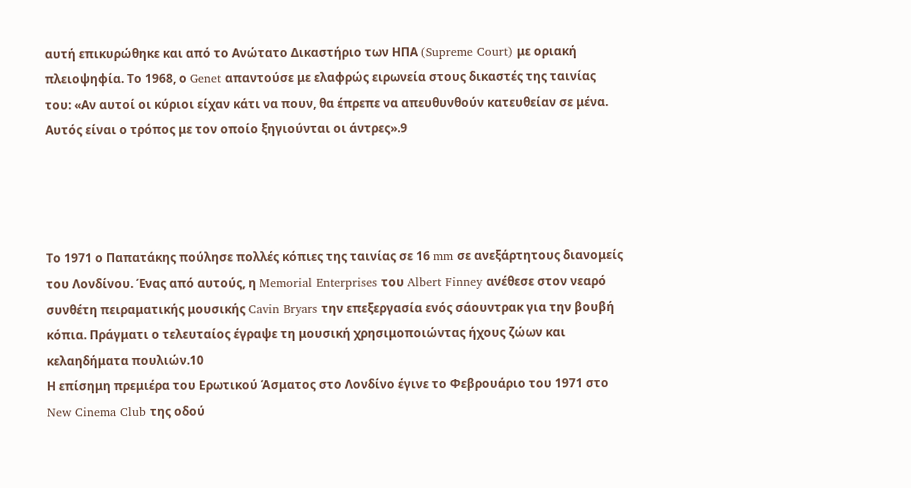αυτή επικυρώθηκε και από το Ανώτατο Δικαστήριο των ΗΠΑ (Supreme Court) με οριακή πλειοψηφία. Το 1968, ο Genet απαντούσε με ελαφρώς ειρωνεία στους δικαστές της ταινίας του: «Αν αυτοί οι κύριοι είχαν κάτι να πουν, θα έπρεπε να απευθυνθούν κατευθείαν σε μένα. Αυτός είναι ο τρόπος με τον οποίο ξηγιούνται οι άντρες».9




Το 1971 ο Παπατάκης πούλησε πολλές κόπιες της ταινίας σε 16 mm σε ανεξάρτητους διανομείς του Λονδίνου. Ένας από αυτούς, η Memorial Enterprises του Albert Finney ανέθεσε στον νεαρό συνθέτη πειραματικής μουσικής Cavin Bryars την επεξεργασία ενός σάουντρακ για την βουβή κόπια. Πράγματι ο τελευταίος έγραψε τη μουσική χρησιμοποιώντας ήχους ζώων και κελαηδήματα πουλιών.10
Η επίσημη πρεμιέρα του Ερωτικού Άσματος στο Λονδίνο έγινε το Φεβρουάριο του 1971 στο New Cinema Club της οδού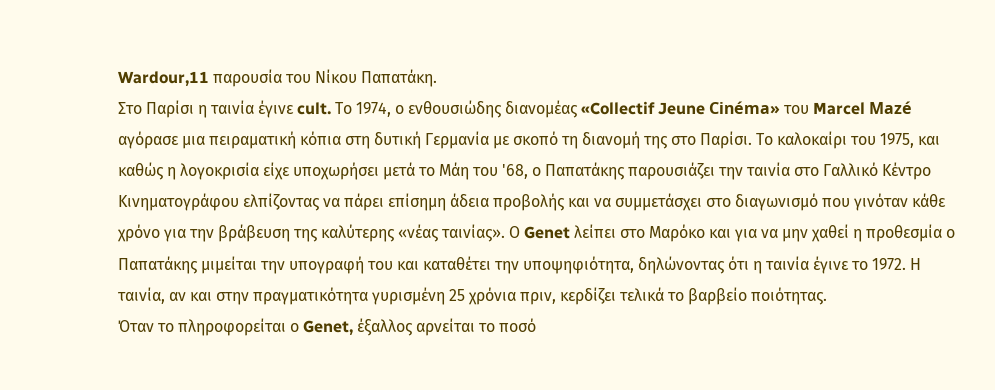Wardour,11 παρουσία του Νίκου Παπατάκη.
Στο Παρίσι η ταινία έγινε cult. Το 1974, ο ενθουσιώδης διανομέας «Collectif Jeune Cinéma» του Marcel Mazé αγόρασε μια πειραματική κόπια στη δυτική Γερμανία με σκοπό τη διανομή της στο Παρίσι. Το καλοκαίρι του 1975, και καθώς η λογοκρισία είχε υποχωρήσει μετά το Μάη του '68, ο Παπατάκης παρουσιάζει την ταινία στο Γαλλικό Κέντρο Κινηματογράφου ελπίζοντας να πάρει επίσημη άδεια προβολής και να συμμετάσχει στο διαγωνισμό που γινόταν κάθε χρόνο για την βράβευση της καλύτερης «νέας ταινίας». Ο Genet λείπει στο Μαρόκο και για να μην χαθεί η προθεσμία ο Παπατάκης μιμείται την υπογραφή του και καταθέτει την υποψηφιότητα, δηλώνοντας ότι η ταινία έγινε το 1972. Η ταινία, αν και στην πραγματικότητα γυρισμένη 25 χρόνια πριν, κερδίζει τελικά το βαρβείο ποιότητας.
Όταν το πληροφορείται ο Genet, έξαλλος αρνείται το ποσό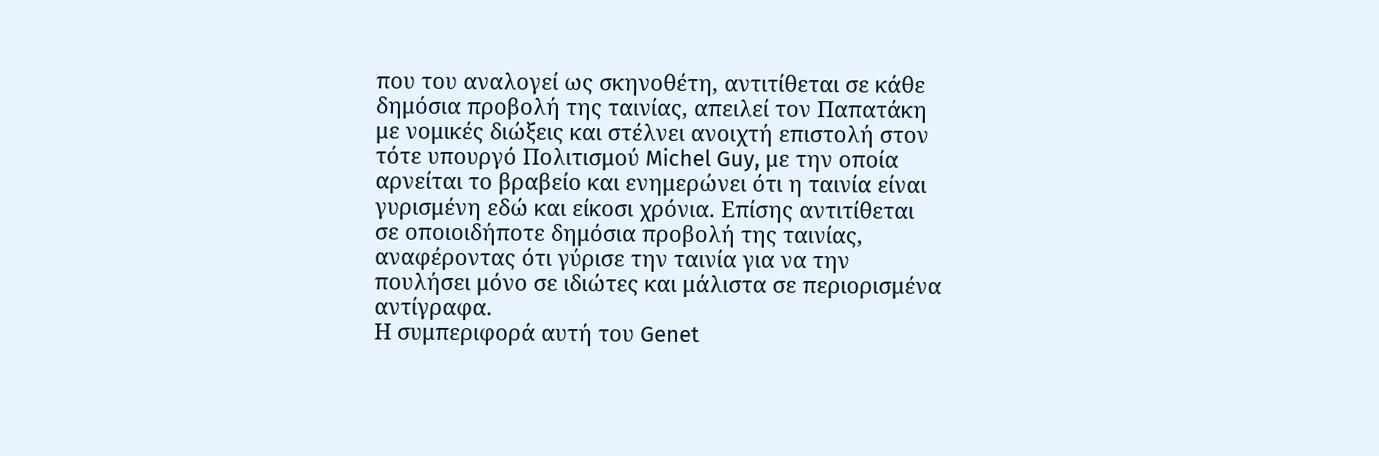που του αναλογεί ως σκηνοθέτη, αντιτίθεται σε κάθε δημόσια προβολή της ταινίας, απειλεί τον Παπατάκη με νομικές διώξεις και στέλνει ανοιχτή επιστολή στον τότε υπουργό Πολιτισμού Michel Guy, με την οποία αρνείται το βραβείο και ενημερώνει ότι η ταινία είναι γυρισμένη εδώ και είκοσι χρόνια. Επίσης αντιτίθεται σε οποιοιδήποτε δημόσια προβολή της ταινίας, αναφέροντας ότι γύρισε την ταινία για να την πουλήσει μόνο σε ιδιώτες και μάλιστα σε περιορισμένα αντίγραφα.
Η συμπεριφορά αυτή του Genet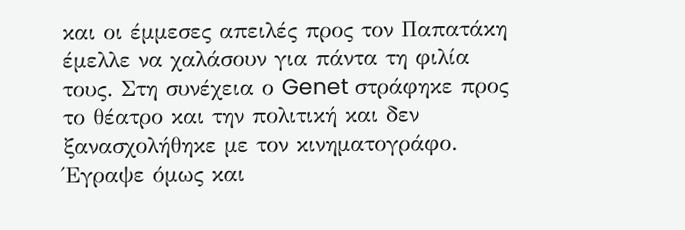και οι έμμεσες απειλές προς τον Παπατάκη έμελλε να χαλάσουν για πάντα τη φιλία τους. Στη συνέχεια ο Genet στράφηκε προς το θέατρο και την πολιτική και δεν ξανασχολήθηκε με τον κινηματογράφο. Έγραψε όμως και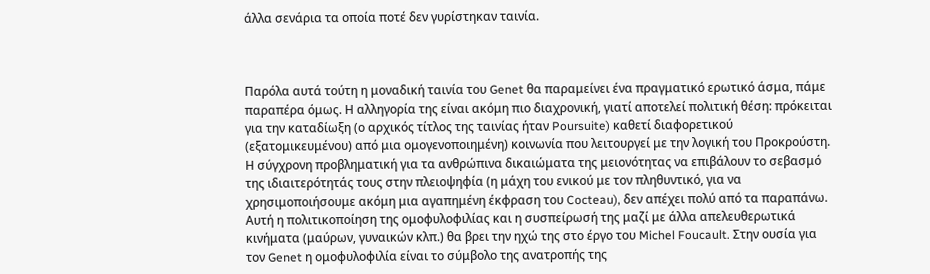άλλα σενάρια τα οποία ποτέ δεν γυρίστηκαν ταινία.



Παρόλα αυτά τούτη η μοναδική ταινία του Genet θα παραμείνει ένα πραγματικό ερωτικό άσμα, πάμε παραπέρα όμως. Η αλληγορία της είναι ακόμη πιο διαχρονική, γιατί αποτελεί πολιτική θέση: πρόκειται για την καταδίωξη (ο αρχικός τίτλος της ταινίας ήταν Poursuite) καθετί διαφορετικού (εξατομικευμένου) από μια ομογενοποιημένη) κοινωνία που λειτουργεί με την λογική του Προκρούστη. Η σύγχρονη προβληματική για τα ανθρώπινα δικαιώματα της μειονότητας να επιβάλουν το σεβασμό της ιδιαιτερότητάς τους στην πλειοψηφία (η μάχη του ενικού με τον πληθυντικό, για να χρησιμοποιήσουμε ακόμη μια αγαπημένη έκφραση του Cocteau), δεν απέχει πολύ από τα παραπάνω. Αυτή η πολιτικοποίηση της ομοφυλοφιλίας και η συσπείρωσή της μαζί με άλλα απελευθερωτικά κινήματα (μαύρων, γυναικών κλπ.) θα βρει την ηχώ της στο έργο του Michel Foucault. Στην ουσία για τον Genet η ομοφυλοφιλία είναι το σύμβολο της ανατροπής της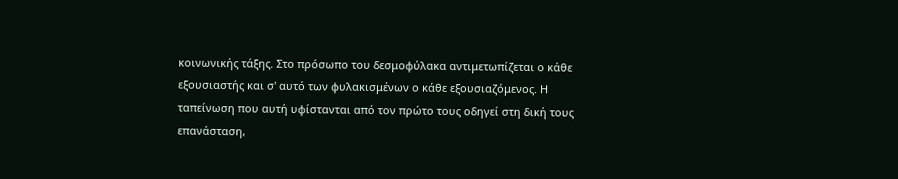κοινωνικής τάξης. Στο πρόσωπο του δεσμοφύλακα αντιμετωπίζεται ο κάθε εξουσιαστής και σ' αυτό των φυλακισμένων ο κάθε εξουσιαζόμενος. Η ταπείνωση που αυτή υφίστανται από τον πρώτο τους οδηγεί στη δική τους επανάσταση,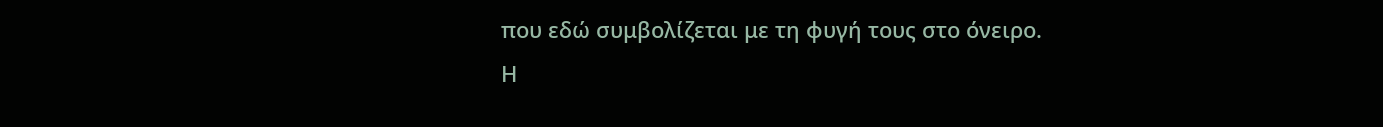που εδώ συμβολίζεται με τη φυγή τους στο όνειρο.
Η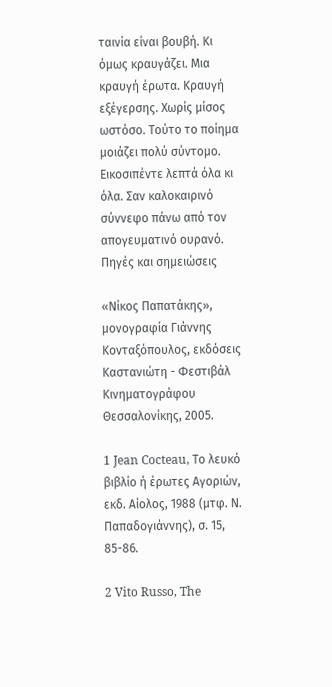ταινία είναι βουβή. Κι όμως κραυγάζει. Μια κραυγή έρωτα. Κραυγή εξέγερσης. Χωρίς μίσος ωστόσο. Τούτο το ποίημα μοιάζει πολύ σύντομο. Εικοσιπέντε λεπτά όλα κι όλα. Σαν καλοκαιρινό σύννεφο πάνω από τον απογευματινό ουρανό.
Πηγές και σημειώσεις

«Νίκος Παπατάκης», μονογραφία Γιάννης Κονταξόπουλος, εκδόσεις Καστανιώτη - Φεστιβάλ Κινηματογράφου Θεσσαλονίκης, 2005.

1 Jean Cocteau, Το λευκό βιβλίο ή έρωτες Αγοριών, εκδ. Αίολος, 1988 (μτφ. Ν. Παπαδογιάννης), σ. 15, 85-86.

2 Vito Russo, The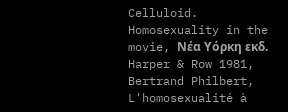Celluloid. Homosexuality in the movie, Νέα Υόρκη εκδ. Harper & Row 1981, Bertrand Philbert, L'homosexualité à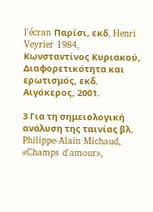l'écran Παρίσι, εκδ. Henri Veyrier 1984, Κωνσταντίνος Κυριακού, Διαφορετικότητα και ερωτισμός, εκδ. Αιγόκερος, 2001.

3 Για τη σημειολογική ανάλυση της ταινίας βλ. Philippe-Alain Michaud, «Champs d'amour»,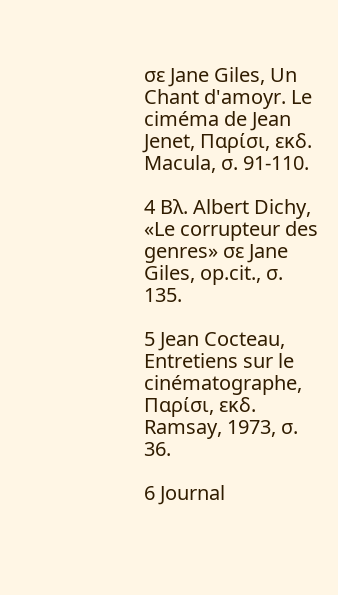σε Jane Giles, Un Chant d'amoyr. Le ciméma de Jean Jenet, Παρίσι, εκδ. Macula, σ. 91-110.

4 Βλ. Albert Dichy, «Le corrupteur des genres» σε Jane Giles, op.cit., σ. 135.

5 Jean Cocteau, Entretiens sur le cinématographe, Παρίσι, εκδ. Ramsay, 1973, σ. 36.

6 Journal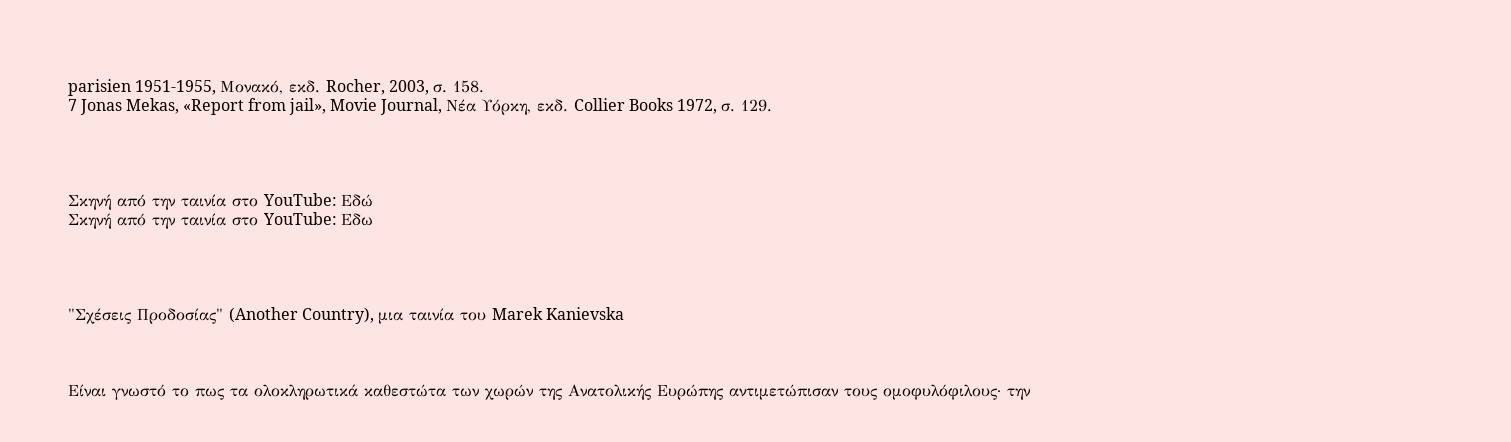parisien 1951-1955, Μονακό, εκδ. Rocher, 2003, σ. 158.
7 Jonas Mekas, «Report from jail», Movie Journal, Νέα Υόρκη, εκδ. Collier Books 1972, σ. 129.




Σκηνή από την ταινία στο YouTube: Εδώ
Σκηνή από την ταινία στο YouTube: Εδω




"Σχέσεις Προδοσίας" (Another Country), μια ταινία του Marek Kanievska



Είναι γνωστό το πως τα ολοκληρωτικά καθεστώτα των χωρών της Ανατολικής Ευρώπης αντιμετώπισαν τους ομοφυλόφιλους· την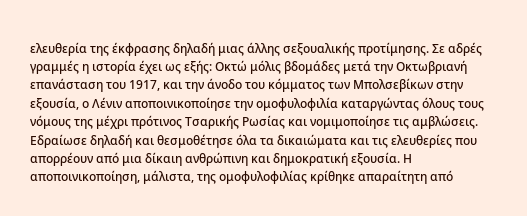ελευθερία της έκφρασης δηλαδή μιας άλλης σεξουαλικής προτίμησης. Σε αδρές γραμμές η ιστορία έχει ως εξής: Οκτώ μόλις βδομάδες μετά την Οκτωβριανή επανάσταση του 1917, και την άνοδο του κόμματος των Μπολσεβίκων στην εξουσία, ο Λένιν αποποινικοποίησε την ομοφυλοφιλία καταργώντας όλους τους νόμους της μέχρι πρότινος Τσαρικής Ρωσίας και νομιμοποίησε τις αμβλώσεις. Εδραίωσε δηλαδή και θεσμοθέτησε όλα τα δικαιώματα και τις ελευθερίες που απορρέουν από μια δίκαιη ανθρώπινη και δημοκρατική εξουσία. Η αποποινικοποίηση, μάλιστα, της ομοφυλοφιλίας κρίθηκε απαραίτητη από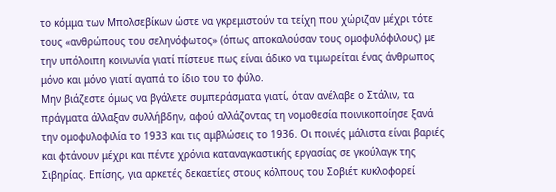το κόμμα των Μπολσεβίκων ώστε να γκρεμιστούν τα τείχη που χώριζαν μέχρι τότε τους «ανθρώπους του σεληνόφωτος» (όπως αποκαλούσαν τους ομοφυλόφιλους) με την υπόλοιπη κοινωνία γιατί πίστευε πως είναι άδικο να τιμωρείται ένας άνθρωπος μόνο και μόνο γιατί αγαπά το ίδιο του το φύλο.
Μην βιάζεστε όμως να βγάλετε συμπεράσματα γιατί, όταν ανέλαβε ο Στάλιν, τα πράγματα άλλαξαν συλλήβδην, αφού αλλάζοντας τη νομοθεσία ποινικοποίησε ξανά την ομοφυλοφιλία το 1933 και τις αμβλώσεις το 1936. Οι ποινές μάλιστα είναι βαριές και φτάνουν μέχρι και πέντε χρόνια καταναγκαστικής εργασίας σε γκούλαγκ της Σιβηρίας. Επίσης, για αρκετές δεκαετίες στους κόλπους του Σοβιέτ κυκλοφορεί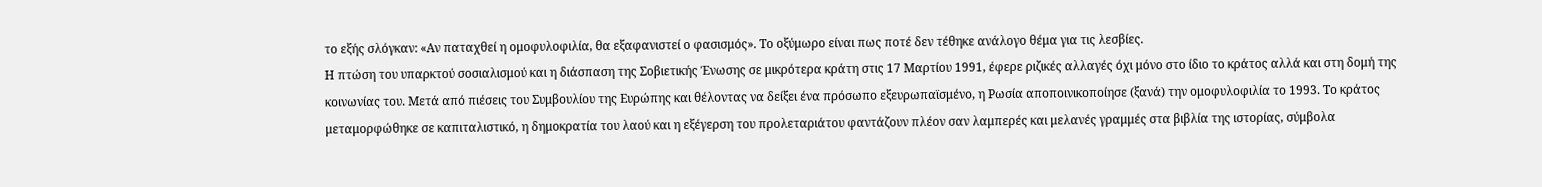το εξής σλόγκαν: «Αν παταχθεί η ομοφυλοφιλία, θα εξαφανιστεί ο φασισμός». Το οξύμωρο είναι πως ποτέ δεν τέθηκε ανάλογο θέμα για τις λεσβίες.
Η πτώση του υπαρκτού σοσιαλισμού και η διάσπαση της Σοβιετικής Ένωσης σε μικρότερα κράτη στις 17 Μαρτίου 1991, έφερε ριζικές αλλαγές όχι μόνο στο ίδιο το κράτος αλλά και στη δομή της κοινωνίας του. Μετά από πιέσεις του Συμβουλίου της Ευρώπης και θέλοντας να δείξει ένα πρόσωπο εξευρωπαϊσμένο, η Ρωσία αποποινικοποίησε (ξανά) την ομοφυλοφιλία το 1993. Το κράτος μεταμορφώθηκε σε καπιταλιστικό, η δημοκρατία του λαού και η εξέγερση του προλεταριάτου φαντάζουν πλέον σαν λαμπερές και μελανές γραμμές στα βιβλία της ιστορίας, σύμβολα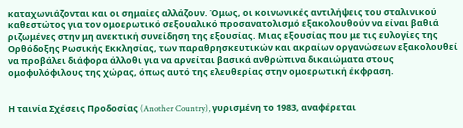καταχωνιάζονται και οι σημαίες αλλάζουν. Όμως, οι κοινωνικές αντιλήψεις του σταλινικού καθεστώτος για τον ομοερωτικό σεξουαλικό προσανατολισμό εξακολουθούν να είναι βαθιά ριζωμένες στην μη ανεκτική συνείδηση της εξουσίας. Μιας εξουσίας που με τις ευλογίες της Ορθόδοξης Ρωσικής Εκκλησίας, των παραθρησκευτικών και ακραίων οργανώσεων εξακολουθεί να προβάλει διάφορα άλλοθι για να αρνείται βασικά ανθρώπινα δικαιώματα στους ομοφυλόφιλους της χώρας, όπως αυτό της ελευθερίας στην ομοερωτική έκφραση.


Η ταινία Σχέσεις Προδοσίας (Another Country), γυρισμένη το 1983, αναφέρεται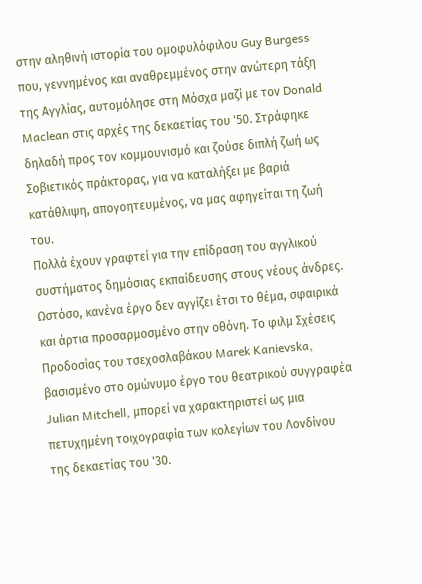στην αληθινή ιστορία του ομοφυλόφιλου Guy Burgess που, γεννημένος και αναθρεμμένος στην ανώτερη τάξη της Αγγλίας, αυτομόλησε στη Μόσχα μαζί με τον Donald Maclean στις αρχές της δεκαετίας του '50. Στράφηκε δηλαδή προς τον κομμουνισμό και ζούσε διπλή ζωή ως Σοβιετικός πράκτορας, για να καταλήξει με βαριά κατάθλιψη, απογοητευμένος, να μας αφηγείται τη ζωή του.
Πολλά έχουν γραφτεί για την επίδραση του αγγλικού συστήματος δημόσιας εκπαίδευσης στους νέους άνδρες. Ωστόσο, κανένα έργο δεν αγγίζει έτσι το θέμα, σφαιρικά και άρτια προσαρμοσμένο στην οθόνη. Το φιλμ Σχέσεις Προδοσίας του τσεχοσλαβάκου Marek Kanievska, βασισμένο στο ομώνυμο έργο του θεατρικού συγγραφέα Julian Mitchell, μπορεί να χαρακτηριστεί ως μια πετυχημένη τοιχογραφία των κολεγίων του Λονδίνου της δεκαετίας του '30.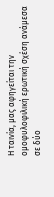Η ταινία, μας αφηγείται την ομοφυλοφιλική ερωτική σχέση ανάμεσα σε δύο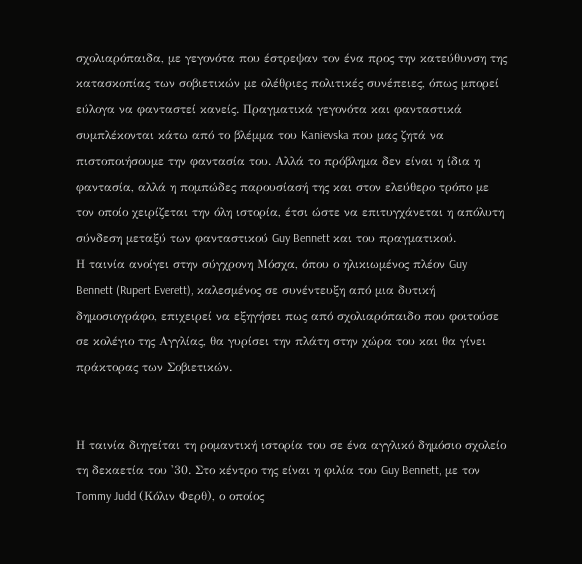σχολιαρόπαιδα, με γεγονότα που έστρεψαν τον ένα προς την κατεύθυνση της κατασκοπίας των σοβιετικών με ολέθριες πολιτικές συνέπειες, όπως μπορεί εύλογα να φανταστεί κανείς. Πραγματικά γεγονότα και φανταστικά συμπλέκονται κάτω από το βλέμμα του Kanievska που μας ζητά να πιστοποιήσουμε την φαντασία του. Αλλά το πρόβλημα δεν είναι η ίδια η φαντασία, αλλά η πομπώδες παρουσίασή της και στον ελεύθερο τρόπο με τον οποίο χειρίζεται την όλη ιστορία, έτσι ώστε να επιτυγχάνεται η απόλυτη σύνδεση μεταξύ των φανταστικού Guy Bennett και του πραγματικού.
Η ταινία ανοίγει στην σύγχρονη Μόσχα, όπου ο ηλικιωμένος πλέον Guy Bennett (Rupert Everett), καλεσμένος σε συνέντευξη από μια δυτική δημοσιογράφο, επιχειρεί να εξηγήσει πως από σχολιαρόπαιδο που φοιτούσε σε κολέγιο της Αγγλίας, θα γυρίσει την πλάτη στην χώρα του και θα γίνει πράκτορας των Σοβιετικών.


Η ταινία διηγείται τη ρομαντική ιστορία του σε ένα αγγλικό δημόσιο σχολείο τη δεκαετία του '30. Στο κέντρο της είναι η φιλία του Guy Bennett, με τον Tommy Judd (Κόλιν Φερθ), ο οποίος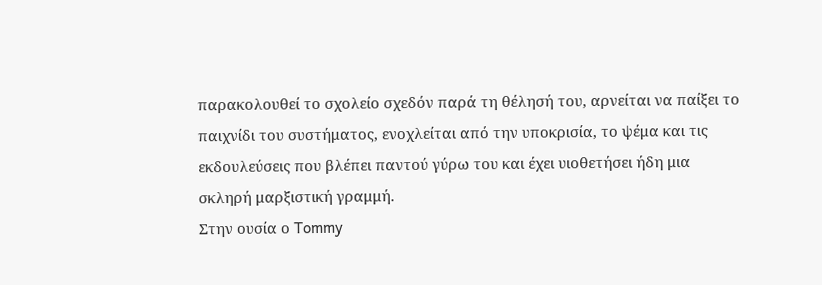παρακολουθεί το σχολείο σχεδόν παρά τη θέλησή του, αρνείται να παίξει το παιχνίδι του συστήματος, ενοχλείται από την υποκρισία, το ψέμα και τις εκδουλεύσεις που βλέπει παντού γύρω του και έχει υιοθετήσει ήδη μια σκληρή μαρξιστική γραμμή.
Στην ουσία ο Tommy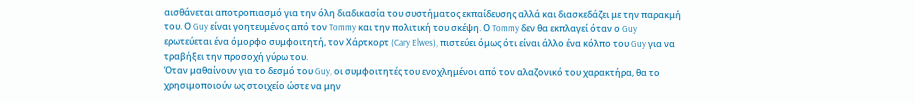αισθάνεται αποτροπιασμό για την όλη διαδικασία του συστήματος εκπαίδευσης αλλά και διασκεδάζει με την παρακμή του. Ο Guy είναι γοητευμένος από τον Tommy και την πολιτική του σκέψη. Ο Tommy δεν θα εκπλαγεί όταν ο Guy ερωτεύεται ένα όμορφο συμφοιτητή, τον Χάρτκορτ (Cary Elwes), πιστεύει όμως ότι είναι άλλο ένα κόλπο του Guy για να τραβήξει την προσοχή γύρω του.
Όταν μαθαίνουν για το δεσμό του Guy, οι συμφοιτητές του ενοχλημένοι από τον αλαζονικό του χαρακτήρα, θα το χρησιμοποιούν ως στοιχείο ώστε να μην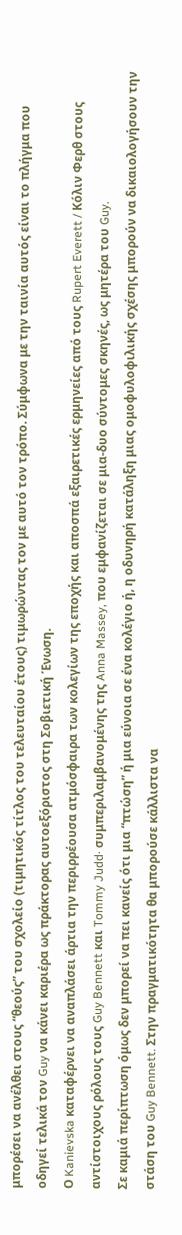μπορέσει να ανέλθει στους “θεούς” του σχολείο (τιμητικός τίτλος του τελευταίου έτους) τιμωρώντας τον με αυτό τον τρόπο. Σύμφωνα με την ταινία αυτός είναι το πλήγμα που οδηγεί τελικά τον Guy να κάνει καριέρα ως πράκτορας αυτοεξόριστος στη Σοβιετική Ένωση.
Ο Kanievska καταφέρνει να αναπλάσει άρτια την περιρρέουσα ατμόσφαιρα των κολεγίων της εποχής και αποσπά εξαιρετικές ερμηνείες από τους Rupert Everett / Κόλιν Φερθ στους αντίστοιχους ρόλους τους Guy Bennett και Tommy Judd· συμπεριλαμβανομένης της Anna Massey, που εμφανίζεται σε μια-δυο σύντομες σκηνές, ως μητέρα του Guy.
Σε καμιά περίπτωση όμως δεν μπορεί να πει κανείς ότι μια “πτώση” ή μια εύνοια σε ένα κολέγιο ή, η οδυνηρή κατάληξη μιας ομοφυλοφιλικής σχέσης μπορούν να δικαιολογήσουν την στάση του Guy Bennett. Στην πραγματικότητα θα μπορούσε κάλλιστα να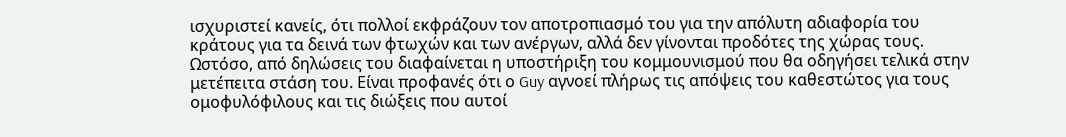ισχυριστεί κανείς, ότι πολλοί εκφράζουν τον αποτροπιασμό του για την απόλυτη αδιαφορία του κράτους για τα δεινά των φτωχών και των ανέργων, αλλά δεν γίνονται προδότες της χώρας τους. Ωστόσο, από δηλώσεις του διαφαίνεται η υποστήριξη του κομμουνισμού που θα οδηγήσει τελικά στην μετέπειτα στάση του. Είναι προφανές ότι ο Guy αγνοεί πλήρως τις απόψεις του καθεστώτος για τους ομοφυλόφιλους και τις διώξεις που αυτοί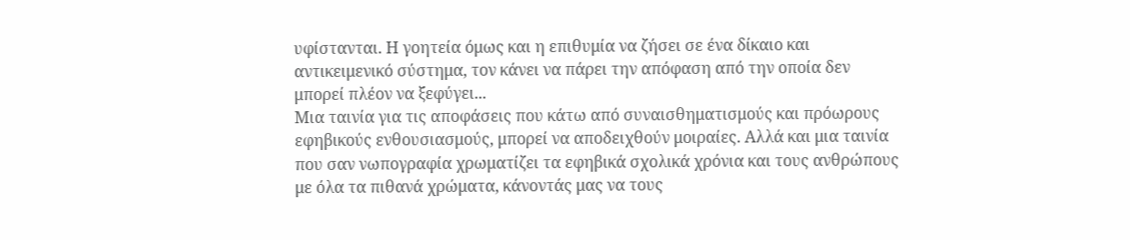υφίστανται. Η γοητεία όμως και η επιθυμία να ζήσει σε ένα δίκαιο και αντικειμενικό σύστημα, τον κάνει να πάρει την απόφαση από την οποία δεν μπορεί πλέον να ξεφύγει...
Μια ταινία για τις αποφάσεις που κάτω από συναισθηματισμούς και πρόωρους εφηβικούς ενθουσιασμούς, μπορεί να αποδειχθούν μοιραίες. Αλλά και μια ταινία που σαν νωπογραφία χρωματίζει τα εφηβικά σχολικά χρόνια και τους ανθρώπους με όλα τα πιθανά χρώματα, κάνοντάς μας να τους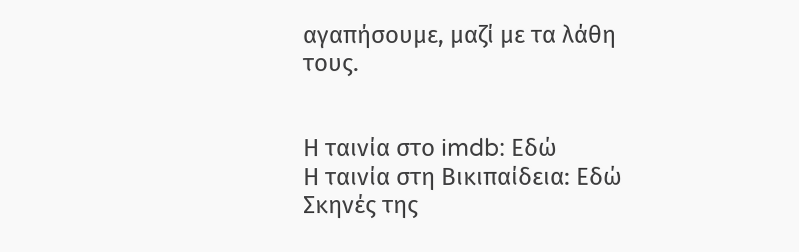αγαπήσουμε, μαζί με τα λάθη τους.


Η ταινία στο imdb: Εδώ
Η ταινία στη Βικιπαίδεια: Εδώ
Σκηνές της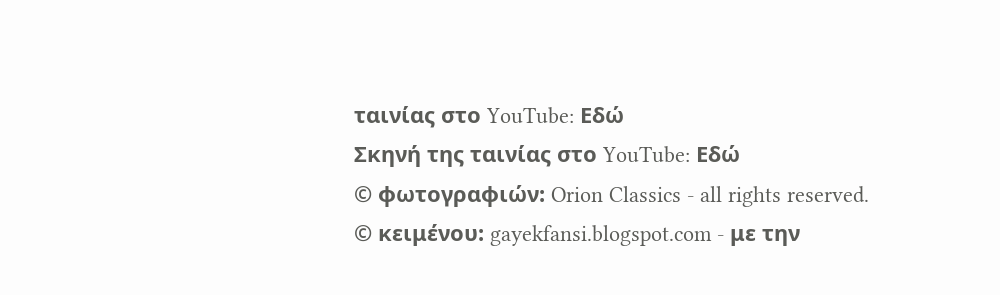ταινίας στο YouTube: Εδώ
Σκηνή της ταινίας στο YouTube: Εδώ
© φωτογραφιών: Orion Classics - all rights reserved.
© κειμένου: gayekfansi.blogspot.com - με την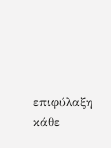επιφύλαξη κάθε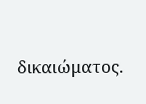δικαιώματος.